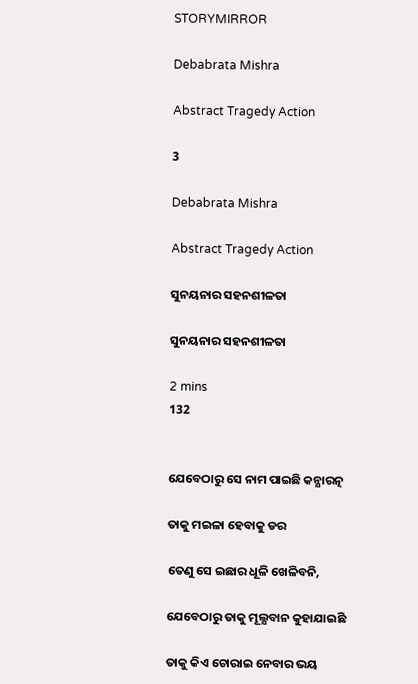STORYMIRROR

Debabrata Mishra

Abstract Tragedy Action

3

Debabrata Mishra

Abstract Tragedy Action

ସୁନୟନାର ସହନଶୀଳତା

ସୁନୟନାର ସହନଶୀଳତା

2 mins
132


ଯେବେଠାରୁ ସେ ନାମ ପାଇଛି କନ୍ଯାରତ୍ନ

ତାକୁ ମଇଳା ହେବାକୁ ଡର

ତେଣୁ ସେ ଇଛାର ଧୂଳି ଖେଳିବନି,

ଯେବେଠାରୁ ତାକୁ ମୂଲ୍ଯବାନ କୁହାଯାଇଛି

ତାକୁ କିଏ ଚୋରାଇ ନେବାର ଭୟ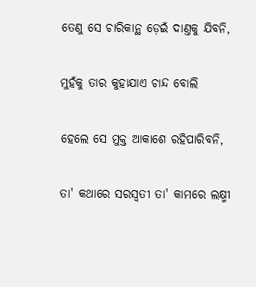ତେଣୁ ସେ ଚାରିକାନ୍ଥ ଡ଼େଇଁ ଦାଣ୍ତକୁ ଯିବନି,

ମୁହଁକୁ ତାର କୁହାଯାଏ ଚାନ୍ଦ ବୋଲି

ହେଲେ ସେ ମୁକ୍ତ ଆକାଶେ ରହିପାରିବନି,

ତା' କଥାରେ ସରସ୍ୱତୀ ତା' କାମରେ ଲକ୍ଷ୍ମୀ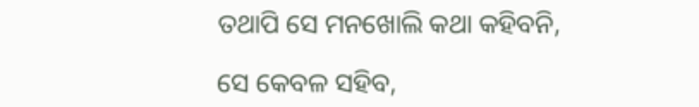ତଥାପି ସେ ମନଖୋଲି କଥା କହିବନି,

ସେ କେବଳ ସହିବ,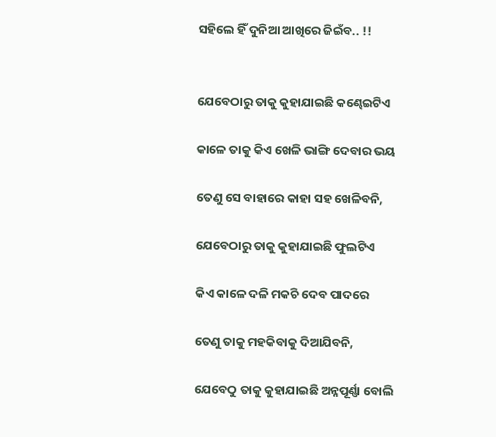ସହିଲେ ହିଁ ଦୁନିଆ ଆଖିରେ ଜିଇଁବ.. !!


ଯେବେଠାରୁ ତାକୁ କୁହାଯାଇଛି କଣ୍ଢେଇଟିଏ

କାଳେ ତାକୁ କିଏ ଖେଳି ଭାଙ୍ଗି ଦେବାର ଭୟ

ତେଣୁ ସେ ବାହାରେ କାହା ସହ ଖେଳିବନି,

ଯେବେଠାରୁ ତାକୁ କୁହାଯାଇଛି ଫୁଲଟିଏ

କିଏ କାଳେ ଦଳି ମକଚି ଦେବ ପାଦରେ

ତେଣୁ ତାକୁ ମହକିବାକୁ ଦିଆଯିବନି,

ଯେବେଠୁ ତାକୁ କୁହାଯାଇଛି ଅନ୍ନପୂର୍ଣ୍ଣା ବୋଲି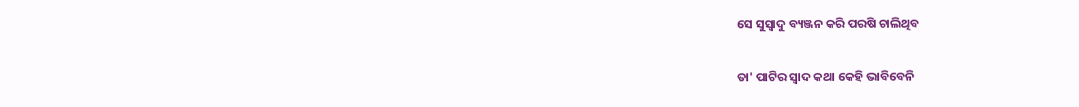ସେ ସୁସ୍ୱାଦୁ ବ୍ୟଞ୍ଜନ କରି ପରଷି ଚାଲିଥିବ

ତା' ପାଟିର ସ୍ୱାଦ କଥା କେହି ଭାବିବେନି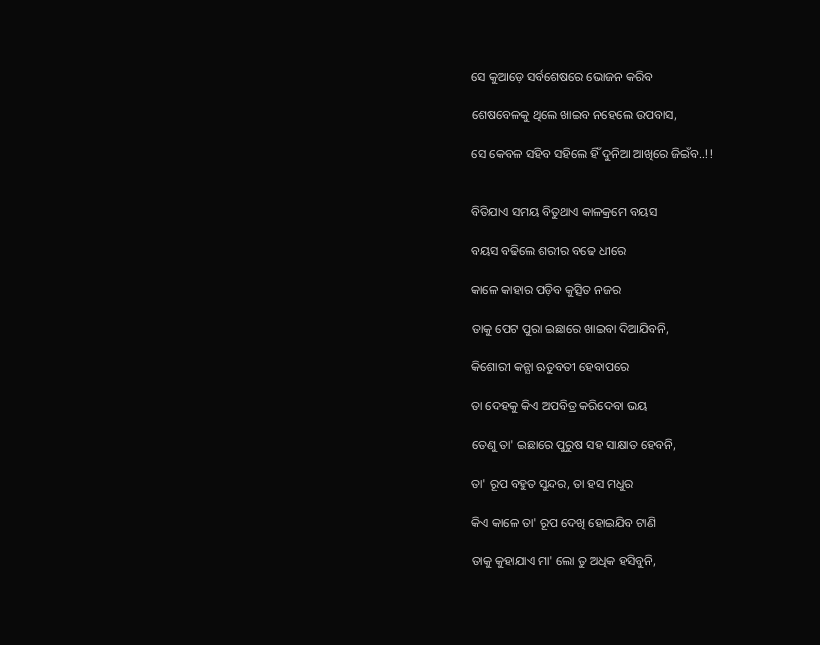ସେ କୁଆଡ଼େ ସର୍ବଶେଷରେ ଭୋଜନ କରିବ

ଶେଷବେଳକୁ ଥିଲେ ଖାଇବ ନହେଲେ ଉପବାସ,

ସେ କେବଳ ସହିବ ସହିଲେ ହିଁ ଦୁନିଆ ଆଖିରେ ଜିଇଁବ..!!


ବିତିଯାଏ ସମୟ ବିତୁଥାଏ କାଳକ୍ରମେ ବୟସ

ବୟସ ବଢିଲେ ଶରୀର ବଢେ ଧୀରେ

କାଳେ କାହାର ପଡ଼ିବ କୁତ୍ସିତ ନଜର

ତାକୁ ପେଟ ପୁରା ଇଛାରେ ଖାଇବା ଦିଆଯିବନି,

କିଶୋରୀ କନ୍ଯା ଋତୁବତୀ ହେବାପରେ

ତା ଦେହକୁ କିଏ ଅପବିତ୍ର କରିଦେବା ଭୟ

ତେଣୁ ତା' ଇଛାରେ ପୁରୁଷ ସହ ସାକ୍ଷାତ ହେବନି,

ତା' ରୂପ ବହୁତ ସୁନ୍ଦର, ତା ହସ ମଧୁର

କିଏ କାଳେ ତା' ରୂପ ଦେଖି ହୋଇଯିବ ଟାଣି

ତାକୁ କୁହାଯାଏ ମା' ଲୋ ତୁ ଅଧିକ ହସିବୁନି,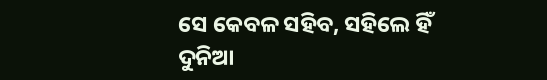ସେ କେବଳ ସହିବ, ସହିଲେ ହିଁ ଦୁନିଆ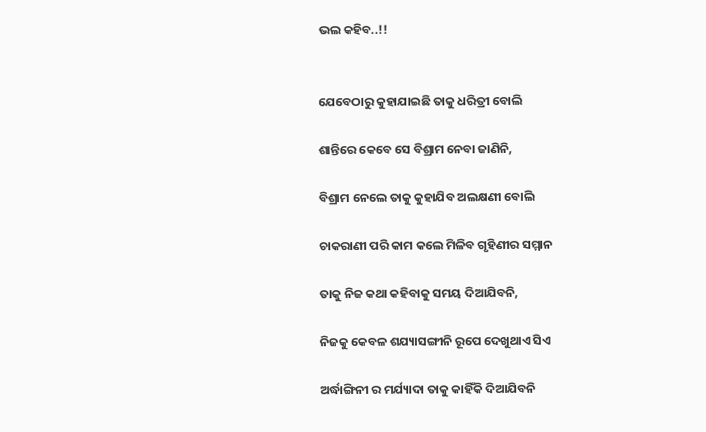ଭଲ କହିବ..!!


ଯେବେଠାରୁ କୁହାଯାଇଛି ତାକୁ ଧରିତ୍ରୀ ବୋଲି

ଶାନ୍ତିରେ କେବେ ସେ ବିଶ୍ରାମ ନେବା ଜାଣିନି,

ବିଶ୍ରାମ ନେଲେ ତାକୁ କୁହାଯିବ ଅଲକ୍ଷଣୀ ବୋଲି

ଚାକରାଣୀ ପରି କାମ କଲେ ମିଳିବ ଗୃହିଣୀର ସମ୍ମାନ

ତାକୁ ନିଜ କଥା କହିବାକୁ ସମୟ ଦିଆଯିବନି,

ନିଜକୁ କେବଳ ଶଯ୍ୟାସଙ୍ଗୀନି ରୂପେ ଦେଖୁଥାଏ ସିଏ

ଅର୍ଦ୍ଧାଙ୍ଗିନୀ ର ମର୍ଯ୍ୟାଦା ତାକୁ କାହିଁକି ଦିଆଯିବନି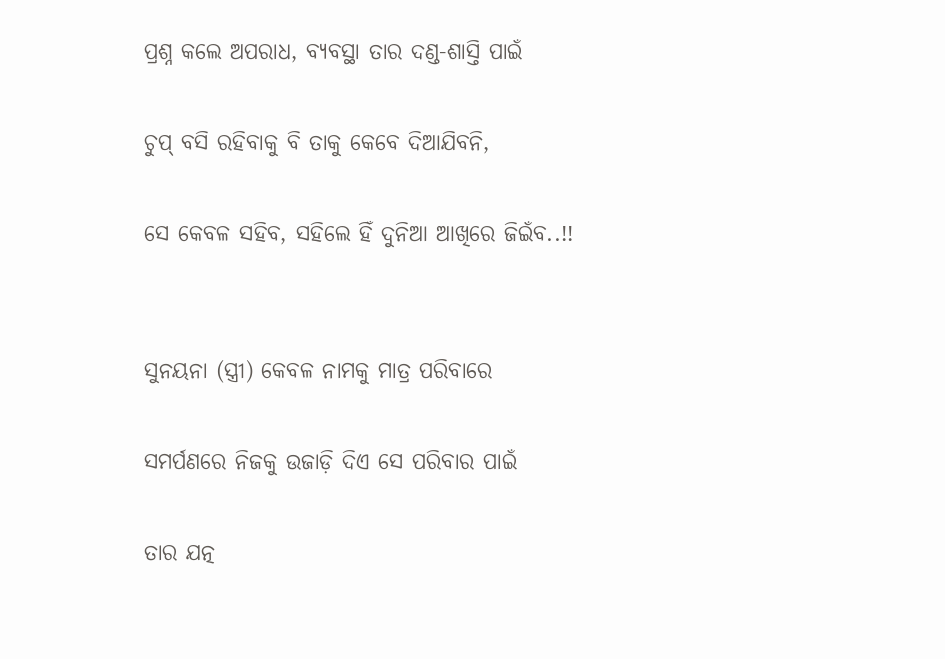ପ୍ରଶ୍ନ କଲେ ଅପରାଧ, ବ୍ଯବସ୍ଥା ତାର ଦଣ୍ଡ-ଶାସ୍ତି ପାଇଁ

ଚୁପ୍ ବସି ରହିବାକୁ ବି ତାକୁ କେବେ ଦିଆଯିବନି,

ସେ କେବଳ ସହିବ, ସହିଲେ ହିଁ ଦୁନିଆ ଆଖିରେ ଜିଇଁବ..!!


ସୁନୟନା (ସ୍ତ୍ରୀ) କେବଳ ନାମକୁ ମାତ୍ର ପରିବାରେ

ସମର୍ପଣରେ ନିଜକୁ ଉଜାଡ଼ି ଦିଏ ସେ ପରିବାର ପାଇଁ

ତାର ଯତ୍ନ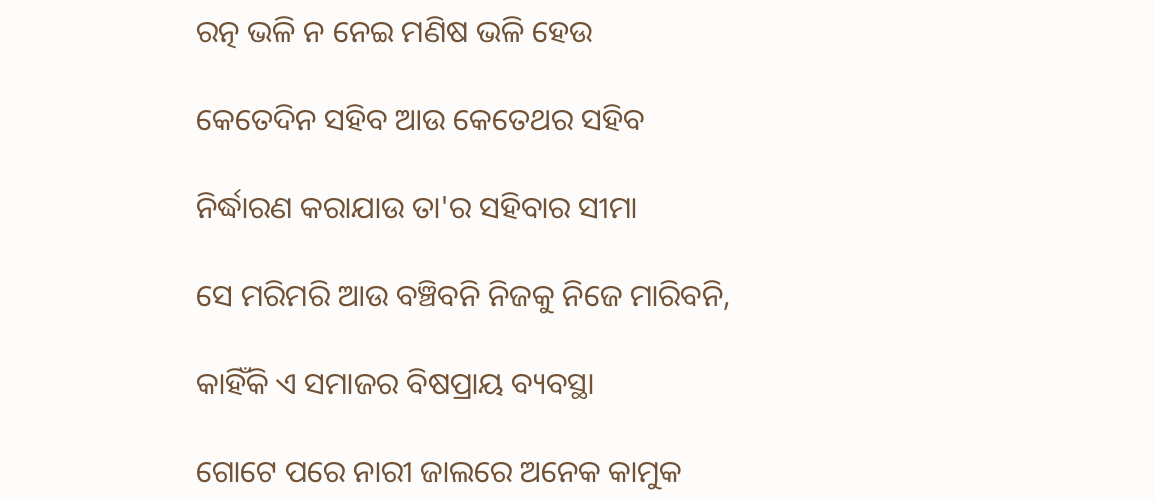ରତ୍ନ ଭଳି ନ ନେଇ ମଣିଷ ଭଳି ହେଉ

କେତେଦିନ ସହିବ ଆଉ କେତେଥର ସହିବ

ନିର୍ଦ୍ଧାରଣ କରାଯାଉ ତା'ର ସହିବାର ସୀମା

ସେ ମରିମରି ଆଉ ବଞ୍ଚିବନି ନିଜକୁ ନିଜେ ମାରିବନି,

କାହିଁକି ଏ ସମାଜର ବିଷପ୍ରାୟ ବ୍ୟବସ୍ଥା

ଗୋଟେ ପରେ ନାରୀ ଜାଲରେ ଅନେକ କାମୁକ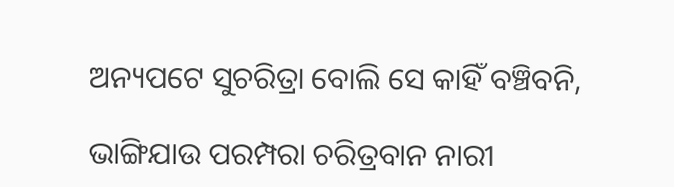ଅନ୍ୟପଟେ ସୁଚରିତ୍ରା ବୋଲି ସେ କାହିଁ ବଞ୍ଚିବନି,

ଭାଙ୍ଗିଯାଉ ପରମ୍ପରା ଚରିତ୍ରବାନ ନାରୀ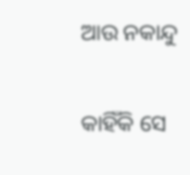ଆଉ ନକାନ୍ଦୁ

କାହିଁକି ସେ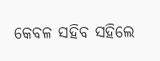କେବଳ ସହିବ ସହିଲେ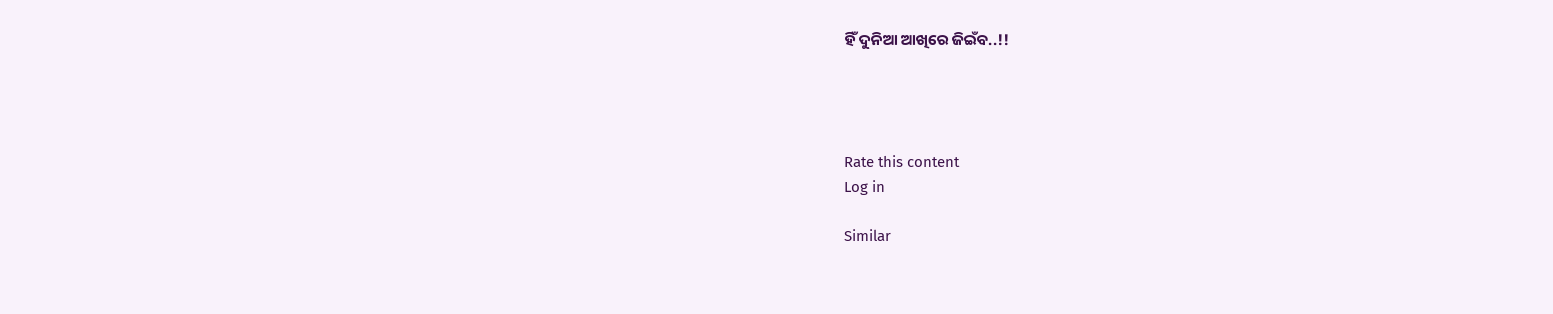ହିଁ ଦୁନିଆ ଆଖିରେ ଜିଇଁବ..!!




Rate this content
Log in

Similar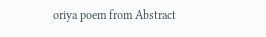oriya poem from Abstract